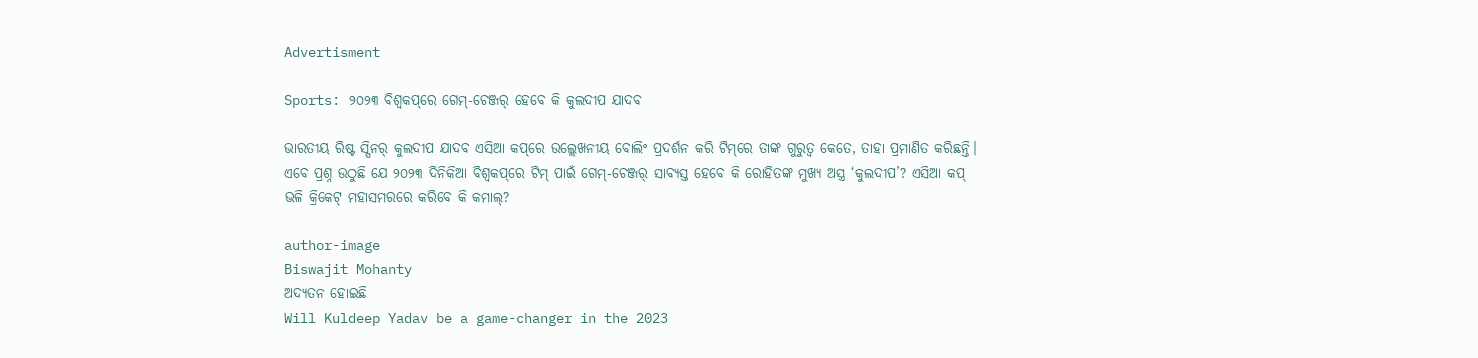Advertisment

Sports: ୨୦୨୩ ବିଶ୍ୱକପ୍‌ରେ ଗେମ୍‌-ଚେଞ୍ଜର୍ ହେବେ କି କୁଲଦୀପ ଯାଦବ

ଭାରତୀୟ ରିଷ୍ଟ ସ୍ପିନର୍ କୁଲଦୀପ ଯାଦବ ଏସିଆ କପ୍‌ରେ ଉଲ୍ଲେଖନୀୟ ବୋଲିଂ ପ୍ରଦର୍ଶନ କରି ଟିମ୍‌ରେ ତାଙ୍କ ଗୁରୁତ୍ୱ କେତେ, ତାହା ପ୍ରମାଣିତ କରିଛନ୍ତି। ଏବେ ପ୍ରଶ୍ନ ଉଠୁଛି ଯେ ୨୦୨୩ ଦିନିକିଆ ବିଶ୍ୱକପ୍‌ରେ ଟିମ୍ ପାଇଁ ଗେମ୍‌-ଚେଞ୍ଜର୍ ସାବ୍ୟସ୍ତ ହେବେ କି ରୋହିତଙ୍କ ମୁଖ୍ୟ ଅସ୍ତ୍ର ‘କୁଲଦୀପ’? ଏସିଆ କପ୍ ଭଳି କ୍ରିକେଟ୍ ମହାସମରରେ କରିବେ କି କମାଲ୍‌?

author-image
Biswajit Mohanty
ଅଦ୍ୟତନ ହୋଇଛି
Will Kuldeep Yadav be a game-changer in the 2023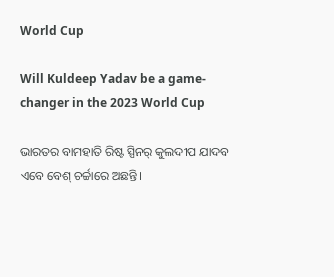World Cup

Will Kuldeep Yadav be a game-changer in the 2023 World Cup

ଭାରତର ବାମହାତି ରିଷ୍ଟ ସ୍ପିନର୍ କୁଲଦୀପ ଯାଦବ ଏବେ ବେଶ୍ ଚର୍ଚ୍ଚାରେ ଅଛନ୍ତି।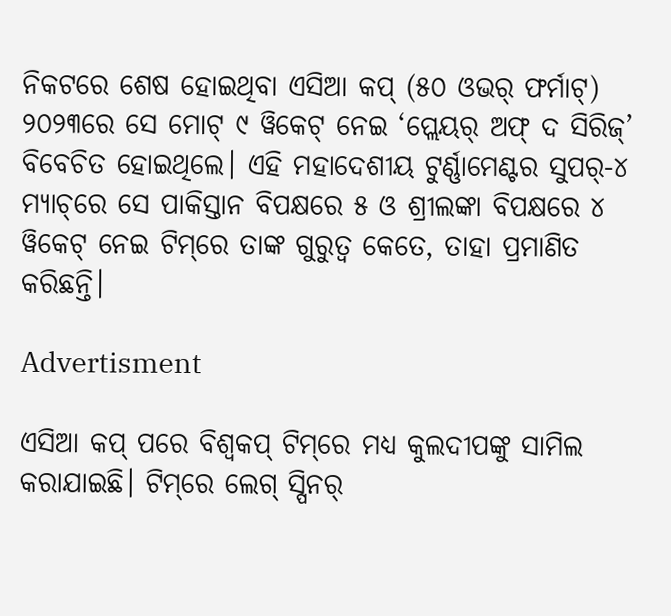ନିକଟରେ ଶେଷ ହୋଇଥିବା ଏସିଆ କପ୍ (୫୦ ଓଭର୍ ଫର୍ମାଟ୍‌) ୨୦୨୩ରେ ସେ ମୋଟ୍ ୯ ୱିକେଟ୍ ନେଇ ‘ପ୍ଲେୟର୍ ଅଫ୍ ଦ ସିରିଜ୍‌’ ବିବେଚିତ ହୋଇଥିଲେ। ଏହି ମହାଦେଶୀୟ ଟୁର୍ଣ୍ଣାମେଣ୍ଟର ସୁପର୍‌-୪ ମ୍ୟାଚ୍‌ରେ ସେ ପାକିସ୍ତାନ ବିପକ୍ଷରେ ୫ ଓ ଶ୍ରୀଲଙ୍କା ବିପକ୍ଷରେ ୪ ୱିକେଟ୍ ନେଇ ଟିମ୍‌ରେ ତାଙ୍କ ଗୁରୁତ୍ୱ କେତେ, ତାହା ପ୍ରମାଣିତ କରିଛନ୍ତି।

Advertisment

ଏସିଆ କପ୍ ପରେ ବିଶ୍ୱକପ୍ ଟିମ୍‌ରେ ମଧ୍ୟ କୁଲଦୀପଙ୍କୁ ସାମିଲ କରାଯାଇଛି। ଟିମ୍‌ରେ ଲେଗ୍ ସ୍ପିନର୍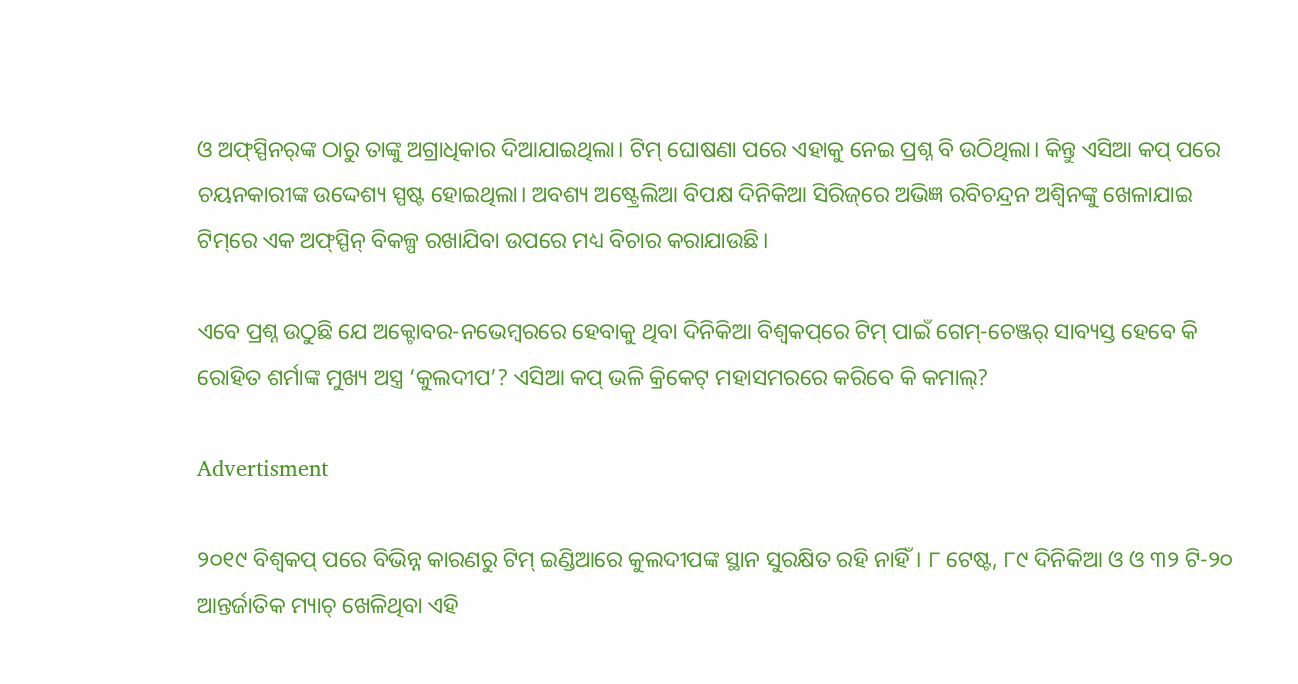ଓ ଅଫ୍‌ସ୍ପିନର୍‌ଙ୍କ ଠାରୁ ତାଙ୍କୁ ଅଗ୍ରାଧିକାର ଦିଆଯାଇଥିଲା। ଟିମ୍ ଘୋଷଣା ପରେ ଏହାକୁ ନେଇ ପ୍ରଶ୍ନ ବି ଉଠିଥିଲା। କିନ୍ତୁ ଏସିଆ କପ୍ ପରେ ଚୟନକାରୀଙ୍କ ଉଦ୍ଦେଶ୍ୟ ସ୍ପଷ୍ଟ ହୋଇଥିଲା। ଅବଶ୍ୟ ଅଷ୍ଟ୍ରେଲିଆ ବିପକ୍ଷ ଦିନିକିଆ ସିରିଜ୍‌ରେ ଅଭିଜ୍ଞ ରବିଚନ୍ଦ୍ରନ ଅଶ୍ୱିନଙ୍କୁ ଖେଳାଯାଇ ଟିମ୍‌ରେ ଏକ ଅଫ୍‌ସ୍ପିନ୍ ବିକଳ୍ପ ରଖାଯିବା ଉପରେ ମଧ୍ୟ ବିଚାର କରାଯାଉଛି।

ଏବେ ପ୍ରଶ୍ନ ଉଠୁଛି ଯେ ଅକ୍ଟୋବର-ନଭେମ୍ବରରେ ହେବାକୁ ଥିବା ଦିନିକିଆ ବିଶ୍ୱକପ୍‌ରେ ଟିମ୍ ପାଇଁ ଗେମ୍‌-ଚେଞ୍ଜର୍ ସାବ୍ୟସ୍ତ ହେବେ କି ରୋହିତ ଶର୍ମାଙ୍କ ମୁଖ୍ୟ ଅସ୍ତ୍ର ‘କୁଲଦୀପ’? ଏସିଆ କପ୍ ଭଳି କ୍ରିକେଟ୍ ମହାସମରରେ କରିବେ କି କମାଲ୍‌?

Advertisment

୨୦୧୯ ବିଶ୍ୱକପ୍ ପରେ ବିଭିନ୍ନ କାରଣରୁ ଟିମ୍ ଇଣ୍ଡିଆରେ କୁଲଦୀପଙ୍କ ସ୍ଥାନ ସୁରକ୍ଷିତ ରହି ନାହିଁ। ୮ ଟେଷ୍ଟ, ୮୯ ଦିନିକିଆ ଓ ଓ ୩୨ ଟି-୨୦ ଆନ୍ତର୍ଜାତିକ ମ୍ୟାଚ୍ ଖେଳିଥିବା ଏହି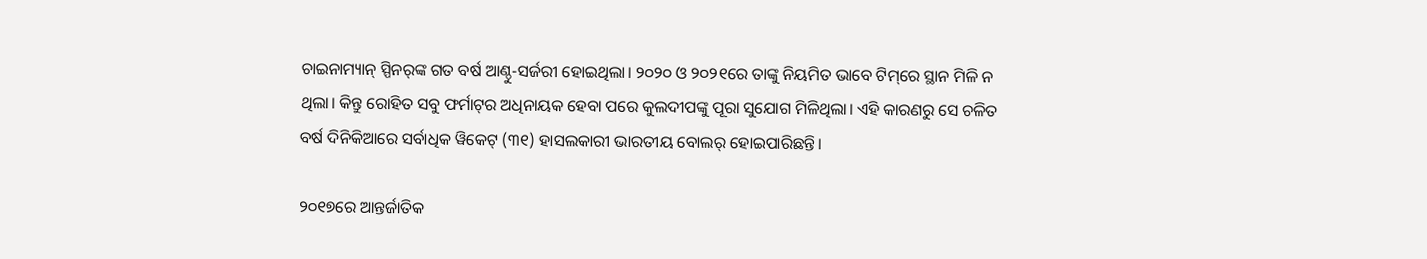ଚାଇନାମ୍ୟାନ୍ ସ୍ପିନର୍‌ଙ୍କ ଗତ ବର୍ଷ ଆଣ୍ଠୁ-ସର୍ଜରୀ ହୋଇଥିଲା। ୨୦୨୦ ଓ ୨୦୨୧ରେ ତାଙ୍କୁ ନିୟମିତ ଭାବେ ଟିମ୍‌ରେ ସ୍ଥାନ ମିଳି ନ ଥିଲା। କିନ୍ତୁ ରୋହିତ ସବୁ ଫର୍ମାଟ୍‌ର ଅଧିନାୟକ ହେବା ପରେ କୁଲଦୀପଙ୍କୁ ପୂରା ସୁଯୋଗ ମିଳିଥିଲା। ଏହି କାରଣରୁ ସେ ଚଳିତ ବର୍ଷ ଦିନିକିଆରେ ସର୍ବାଧିକ ୱିକେଟ୍ (୩୧) ହାସଲକାରୀ ଭାରତୀୟ ବୋଲର୍ ହୋଇପାରିଛନ୍ତି।

୨୦୧୭ରେ ଆନ୍ତର୍ଜାତିକ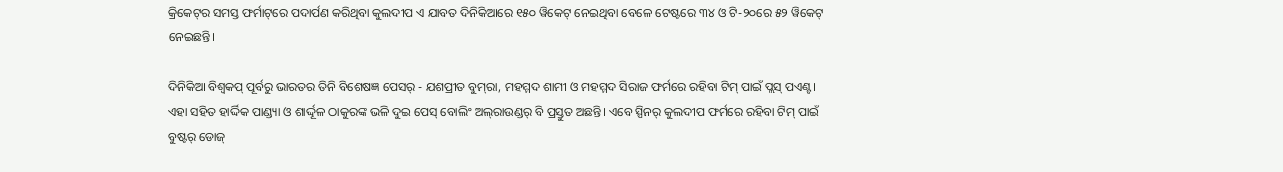କ୍ରିକେଟ୍‌ର ସମସ୍ତ ଫର୍ମାଟ୍‌ରେ ପଦାର୍ପଣ କରିଥିବା କୁଲଦୀପ ଏ ଯାବତ ଦିନିକିଆରେ ୧୫୦ ୱିକେଟ୍ ନେଇଥିବା ବେଳେ ଟେଷ୍ଟରେ ୩୪ ଓ ଟି-୨୦ରେ ୫୨ ୱିକେଟ୍ ନେଇଛନ୍ତି।

ଦିନିକିଆ ବିଶ୍ୱକପ୍ ପୂର୍ବରୁ ଭାରତର ତିନି ବିଶେଷଜ୍ଞ ପେସର୍ - ଯଶପ୍ରୀତ ବୁମ୍‌ରା, ମହମ୍ମଦ ଶାମୀ ଓ ମହମ୍ମଦ ସିରାଜ ଫର୍ମରେ ରହିବା ଟିମ୍ ପାଇଁ ପ୍ଲସ୍ ପଏଣ୍ଟ। ଏହା ସହିତ ହାର୍ଦ୍ଦିକ ପାଣ୍ଡ୍ୟା ଓ ଶାର୍ଦ୍ଦୂଳ ଠାକୁରଙ୍କ ଭଳି ଦୁଇ ପେସ୍ ବୋଲିଂ ଅଲ୍‌ରାଉଣ୍ଡର୍ ବି ପ୍ରସ୍ତୁତ ଅଛନ୍ତି। ଏବେ ସ୍ପିନର୍ କୁଲଦୀପ ଫର୍ମରେ ରହିବା ଟିମ୍ ପାଇଁ ବୁଷ୍ଟର୍ ଡୋଜ୍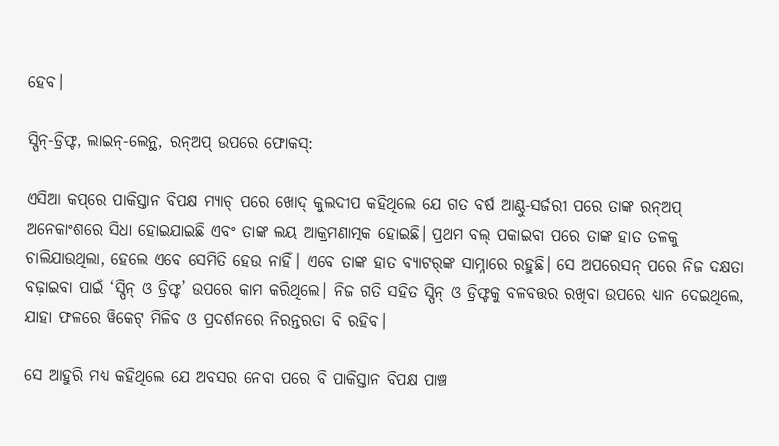ହେବ।

ସ୍ପିନ୍‌-ଡ୍ରିଫ୍ଟ, ଲାଇନ୍‌-ଲେନ୍ଥ, ରନ୍‌ଅପ୍ ଉପରେ ଫୋକସ୍‌:

ଏସିଆ କପ୍‌ରେ ପାକିସ୍ତାନ ବିପକ୍ଷ ମ୍ୟାଚ୍ ପରେ ଖୋଦ୍ କୁଲଦୀପ କହିଥିଲେ ଯେ ଗତ ବର୍ଷ ଆଣ୍ଠୁ-ସର୍ଜରୀ ପରେ ତାଙ୍କ ରନ୍‌ଅପ୍ ଅନେକାଂଶରେ ସିଧା ହୋଇଯାଇଛି ଏବଂ ତାଙ୍କ ଲୟ ଆକ୍ରମଣାତ୍ମକ ହୋଇଛି। ପ୍ରଥମ ବଲ୍ ପକାଇବା ପରେ ତାଙ୍କ ହାତ ତଳକୁ ଚାଲିଯାଉଥିଲା, ହେଲେ ଏବେ ସେମିତି ହେଉ ନାହିଁ। ଏବେ ତାଙ୍କ ହାତ ବ୍ୟାଟର୍‌ଙ୍କ ସାମ୍ନାରେ ରହୁଛି। ସେ ଅପରେସନ୍ ପରେ ନିଜ ଦକ୍ଷତା ବଢ଼ାଇବା ପାଇଁ ‘ସ୍ପିନ୍ ଓ ଡ୍ରିଫ୍ଟ’ ଉପରେ କାମ କରିଥିଲେ। ନିଜ ଗତି ସହିତ ସ୍ପିନ୍ ଓ ଡ୍ରିଫ୍ଟକୁ ବଳବତ୍ତର ରଖିବା ଉପରେ ଧ୍ୟାନ ଦେଇଥିଲେ, ଯାହା ଫଳରେ ୱିକେଟ୍ ମିଳିବ ଓ ପ୍ରଦର୍ଶନରେ ନିରନ୍ତରତା ବି ରହିବ।

ସେ ଆହୁରି ମଧ୍ୟ କହିଥିଲେ ଯେ ଅବସର ନେବା ପରେ ବି ପାକିସ୍ତାନ ବିପକ୍ଷ ପାଞ୍ଚ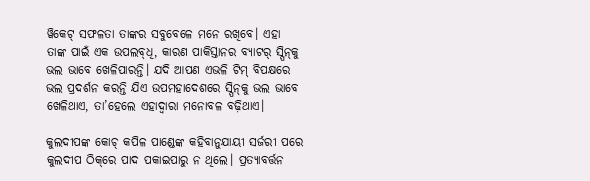ୱିକେଟ୍ ସଫଳତା ତାଙ୍କର ସବୁବେଳେ ମନେ ରଖିବେ। ଏହା ତାଙ୍କ ପାଇଁ ଏକ ଉପଲବ୍‌ଧି, କାରଣ ପାକିସ୍ତାନର ବ୍ୟାଟର୍ ସ୍ପିନ୍‌କୁ ଭଲ ଭାବେ ଖେଳିପାରନ୍ତି। ଯଦି ଆପଣ ଏଭଳି ଟିମ୍ ବିପକ୍ଷରେ ଭଲ ପ୍ରଦର୍ଶନ କରନ୍ତି ଯିଏ ଉପମହାଦେଶରେ ସ୍ପିନ୍‌କୁ ଭଲ ଭାବେ ଖେଳିଥାଏ, ତା’ହେଲେ ଏହାଦ୍ୱାରା ମନୋବଳ ବଢ଼ିଥାଏ।

କୁଲଦୀପଙ୍କ କୋଚ୍ କପିଳ ପାଣ୍ଡେଙ୍କ କହିବାନୁଯାୟୀ ସର୍ଜରୀ ପରେ କୁଲଦୀପ ଠିକ୍‌ରେ ପାଦ ପକାଇପାରୁ ନ ଥିଲେ। ପ୍ରତ୍ୟାବର୍ତ୍ତନ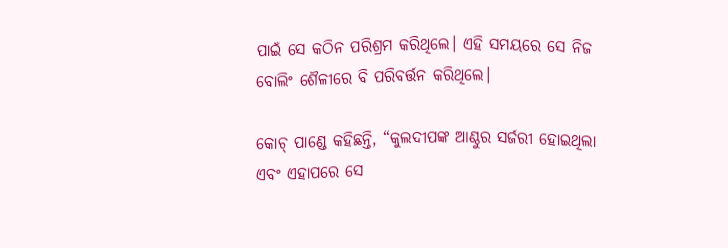ପାଇଁ ସେ କଠିନ ପରିଶ୍ରମ କରିଥିଲେ। ଏହି ସମୟରେ ସେ ନିଜ ବୋଲିଂ ଶୈଳୀରେ ବି ପରିବର୍ତ୍ତନ କରିଥିଲେ।

କୋଚ୍ ପାଣ୍ଡେ କହିଛନ୍ତି, “କୁଲଦୀପଙ୍କ ଆଣ୍ଠୁର ସର୍ଜରୀ ହୋଇଥିଲା ଏବଂ ଏହାପରେ ସେ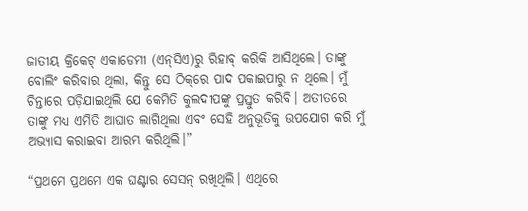ଜାତୀୟ କ୍ରିକେଟ୍ ଏକାଡେମୀ (ଏନ୍‌ସିଏ)ରୁ ରିହାବ୍ କରିକି ଆସିଥିଲେ। ତାଙ୍କୁ ବୋଲିଂ କରିବାର ଥିଲା, କିନ୍ତୁ ସେ ଠିକ୍‌ରେ ପାଦ ପକାଇପାରୁ ନ ଥିଲେ। ମୁଁ ଚିନ୍ତାରେ ପଡ଼ିଯାଇଥିଲି ଯେ କେମିତି କୁଲଦୀପଙ୍କୁ ପ୍ରସ୍ତୁତ କରିବି। ଅତୀତରେ ତାଙ୍କୁ ମଧ୍ୟ ଏମିତି ଆଘାତ ଲାଗିଥିଲା ଏବଂ ସେହି ଅନୁଭୂତିକୁ ଉପଯୋଗ କରି ମୁଁ ଅଭ୍ୟାସ କରାଇବା ଆରମ୍ଭ କରିଥିଲି।”

“ପ୍ରଥମେ ପ୍ରଥମେ ଏକ ଘଣ୍ଟାର ସେସନ୍ ରଖିଥିଲି। ଏଥିରେ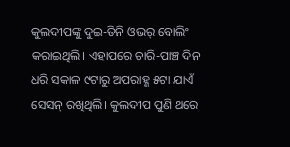କୁଲଦୀପଙ୍କୁ ଦୁଇ-ତିନି ଓଭର୍ ବୋଲିଂ କରାଇଥିଲି। ଏହାପରେ ଚାରି-ପାଞ୍ଚ ଦିନ ଧରି ସକାଳ ୯ଟାରୁ ଅପରାହ୍ଣ ୫ଟା ଯାଏଁ ସେସନ୍ ରଖିଥିଲି। କୁଲଦୀପ ପୁଣି ଥରେ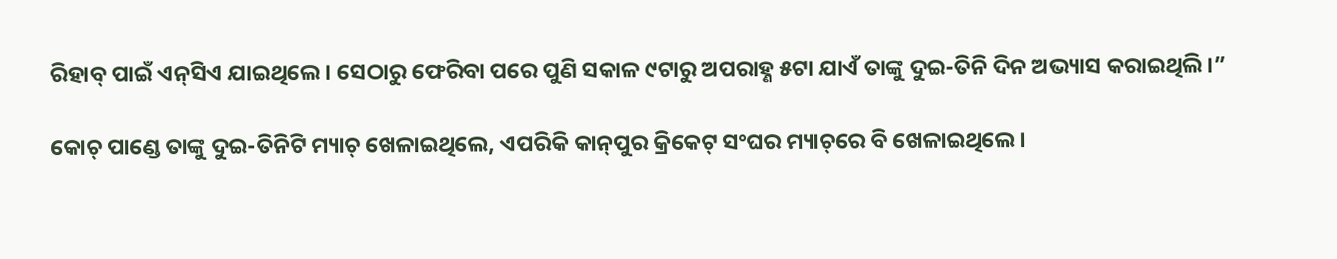ରିହାବ୍ ପାଇଁ ଏନ୍‌ସିଏ ଯାଇଥିଲେ। ସେଠାରୁ ଫେରିବା ପରେ ପୁଣି ସକାଳ ୯ଟାରୁ ଅପରାହ୍ଣ ୫ଟା ଯାଏଁ ତାଙ୍କୁ ଦୁଇ-ତିନି ଦିନ ଅଭ୍ୟାସ କରାଇଥିଲି।”

କୋଚ୍ ପାଣ୍ଡେ ତାଙ୍କୁ ଦୁଇ-ତିନିଟି ମ୍ୟାଚ୍ ଖେଳାଇଥିଲେ, ଏପରିକି କାନ୍‌ପୁର କ୍ରିକେଟ୍ ସଂଘର ମ୍ୟାଚ୍‌ରେ ବି ଖେଳାଇଥିଲେ।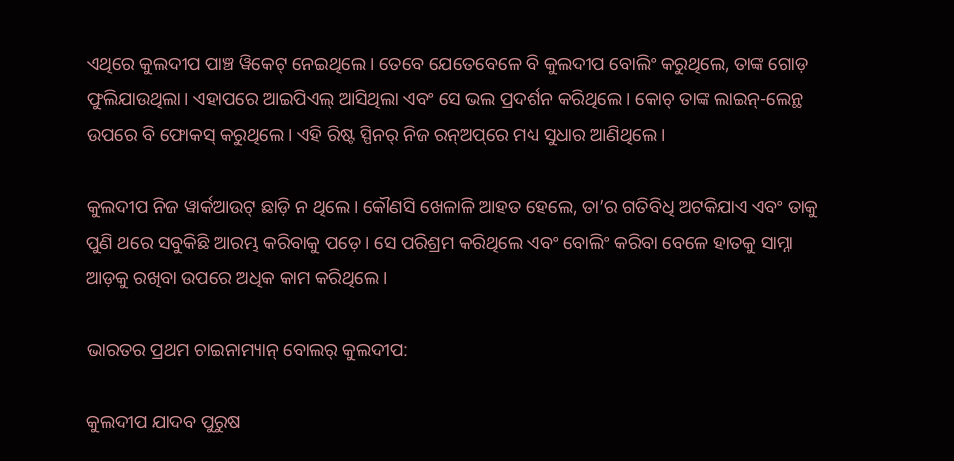ଏଥିରେ କୁଲଦୀପ ପାଞ୍ଚ ୱିକେଟ୍ ନେଇଥିଲେ। ତେବେ ଯେତେବେଳେ ବି କୁଲଦୀପ ବୋଲିଂ କରୁଥିଲେ, ତାଙ୍କ ଗୋଡ଼ ଫୁଲିଯାଉଥିଲା। ଏହାପରେ ଆଇପିଏଲ୍ ଆସିଥିଲା ଏବଂ ସେ ଭଲ ପ୍ରଦର୍ଶନ କରିଥିଲେ। କୋଚ୍ ତାଙ୍କ ଲାଇନ୍‌-ଲେନ୍ଥ ଉପରେ ବି ଫୋକସ୍ କରୁଥିଲେ। ଏହି ରିଷ୍ଟ ସ୍ପିନର୍ ନିଜ ରନ୍‌ଅପ୍‌ରେ ମଧ୍ୟ ସୁଧାର ଆଣିଥିଲେ।

କୁଲଦୀପ ନିଜ ୱାର୍କଆଉଟ୍ ଛାଡ଼ି ନ ଥିଲେ। କୌଣସି ଖେଳାଳି ଆହତ ହେଲେ, ତା’ର ଗତିବିଧି ଅଟକିଯାଏ ଏବଂ ତାକୁ ପୁଣି ଥରେ ସବୁକିଛି ଆରମ୍ଭ କରିବାକୁ ପଡ଼େ। ସେ ପରିଶ୍ରମ କରିଥିଲେ ଏବଂ ବୋଲିଂ କରିବା ବେଳେ ହାତକୁ ସାମ୍ନା ଆଡ଼କୁ ରଖିବା ଉପରେ ଅଧିକ କାମ କରିଥିଲେ।

ଭାରତର ପ୍ରଥମ ଚାଇନାମ୍ୟାନ୍ ବୋଲର୍ କୁଲଦୀପ:

କୁଲଦୀପ ଯାଦବ ପୁରୁଷ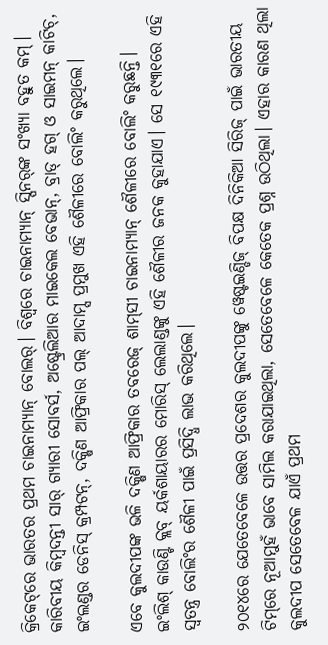କ୍ରିକେଟ୍‌ରେ ଭାରତର ପ୍ରଥମ ଚାଇନାମ୍ୟାନ୍ ବୋଲର୍। ବିଶ୍ୱରେ ଚାଇନାମ୍ୟାନ୍ ସ୍ପିନର୍‌ଙ୍କ ସଂଖ୍ୟା ବହୁତ କମ୍। କାରିବୀୟ କିମ୍ବଦନ୍ତୀ ସାର୍ ଗ୍ୟାରୀ ସୋବର୍ସ, ଅଷ୍ଟ୍ରେଲିଆର ମାଇକେଲ ବେଭାନ୍‌, ବ୍ରାଡ୍ ହଗ୍ ଓ ସାଇମନ୍ କାଟିଚ୍‌, ଇଂଲଣ୍ଡର ଡେନିସ୍ କ୍ରମ୍ପଟନ୍‌, ଦକ୍ଷିଣ ଆଫ୍ରିକାର ପଲ୍ ଆଦାମ୍ସ ପ୍ରମୁଖ ଏହି ଶୈଳୀରେ ବୋଲିଂ କରୁଥିଲେ।

ଏବେ କୁଲଦୀପଙ୍କ ଭଳି ଦକ୍ଷିଣ ଆଫ୍ରିକାର ତବରେଜ୍ ଶାମ୍‌ସୀ ଚାଇନାମ୍ୟାନ୍ ଶୈଳୀରେ ବୋଲିଂ କରୁଛନ୍ତି। ଇଂଲିଶ୍ କାଉଣ୍ଟି କ୍ଲବ୍ ୟର୍କଶାୟାରର ମୋରିସ୍ ଲେଲାଣ୍ଡଙ୍କୁ ଏହି ଶୈଳୀର ଜନକ କୁହାଯାଏ। ସେ ୧୯୩୧ରେ ଏହି ସ୍ୱତନ୍ତ୍ର ବୋଲିଂର ଶୈଳୀ ପାଇଁ ପ୍ରସିଦ୍ଧି ଲାଭ କରିଥିଲେ।

୨୦୧୪ରେ ଯେତେବେଳେ ଉତ୍ତର ପ୍ରଦେଶର କୁଲଦୀପଙ୍କୁ ୱେଷ୍ଟଇଣ୍ଡିଜ୍ ବିପକ୍ଷ ଦିନିକିଆ ସିରିଜ୍ ପାଇଁ ଭାରତୀୟ ଟିମ୍‌ରେ ନୂଆମୁହଁ ଭାବେ ସାମିଲ କରାଯାଇଥିଲା, ସେତେବେଳେ କେତେକ ପ୍ରଶ୍ନ ଉଠିଥିଲା। ଏହାର କାରଣ ଥିଲା କୁଲଦୀପ ସେତେବେଳ ଯାଏଁ ପ୍ରଥମ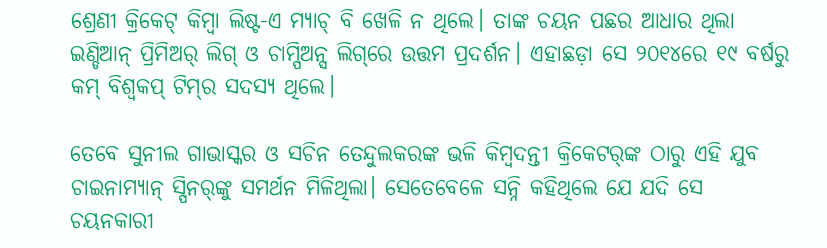ଶ୍ରେଣୀ କ୍ରିକେଟ୍ କିମ୍ବା ଲିଷ୍ଟ-ଏ ମ୍ୟାଚ୍ ବି ଖେଳି ନ ଥିଲେ। ତାଙ୍କ ଚୟନ ପଛର ଆଧାର ଥିଲା ଇଣ୍ଡିଆନ୍ ପ୍ରିମିଅର୍ ଲିଗ୍ ଓ ଚାମ୍ପିଅନ୍ସ ଲିଗ୍‌ରେ ଉତ୍ତମ ପ୍ରଦର୍ଶନ। ଏହାଛଡ଼ା ସେ ୨୦୧୪ରେ ୧୯ ବର୍ଷରୁ କମ୍ ବିଶ୍ୱକପ୍ ଟିମ୍‌ର ସଦସ୍ୟ ଥିଲେ।

ତେବେ ସୁନୀଲ ଗାଭାସ୍କର ଓ ସଚିନ ତେନ୍ଦୁଲକରଙ୍କ ଭଳି କିମ୍ବଦନ୍ତୀ କ୍ରିକେଟର୍‌ଙ୍କ ଠାରୁ ଏହି ଯୁବ ଚାଇନାମ୍ୟାନ୍ ସ୍ପିନର୍‌ଙ୍କୁ ସମର୍ଥନ ମିଳିଥିଲା। ସେତେବେଳେ ସନ୍ନି କହିଥିଲେ ଯେ ଯଦି ସେ ଚୟନକାରୀ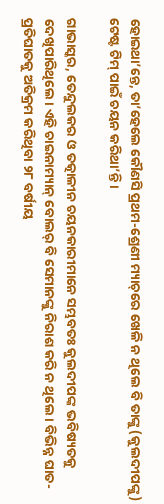ହୋଇଥା’ନ୍ତେ, ତା’ହେଲେ କୌଣସି ପ୍ରଥମ-ଶ୍ରେଣୀ ମ୍ୟାଚ୍‌ରେ ଖେଳି ନ ଥିଲେ ବି ତାଙ୍କୁ (କୁଲଦୀପଙ୍କୁ) ଟେଷ୍ଟ ଟିମ୍ ପାଇଁ ଚୟନ କରିଥା’ନ୍ତି।

ଗାଭାସ୍କର, ତେନ୍ଦୁଲକର ଓ ତତ୍କାଳୀନ ଚୟନକାରୀମାନେ ସମ୍ଭବତଃ କୁଲଦୀପଙ୍କ ଭବିଷ୍ୟତକୁ ଦେଖିପାରିଥିଲେ। ଏହି ଚାଇନାମ୍ୟାନ୍ ବୋଲର୍ ବି ସେମାନଙ୍କୁ ନିରାଶ କରି ନ ଥିଲେ। ବିଭିନ୍ନ ଘାତ-ପ୍ରତିଘାତକୁ ଅତିକ୍ରମ କରିଥିବା ୨୮ ବର୍ଷୀୟ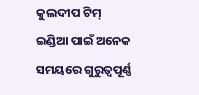କୁଲଦୀପ ଟିମ୍ ଇଣ୍ଡିଆ ପାଇଁ ଅନେକ ସମୟରେ ଗୁରୁତ୍ୱପୂର୍ଣ୍ଣ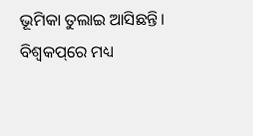ଭୂମିକା ତୁଲାଇ ଆସିଛନ୍ତି। ବିଶ୍ୱକପ୍‌ରେ ମଧ୍ୟ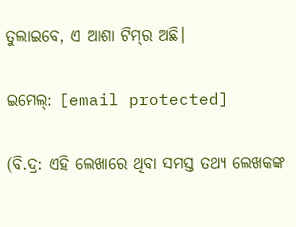ତୁଲାଇବେ, ଏ ଆଶା ଟିମ୍‌ର ଅଛି।

ଇମେଲ୍: [email protected]

(ବି.ଦ୍ର: ଏହି ଲେଖାରେ ଥିବା ସମସ୍ତ ତଥ୍ୟ ଲେଖକଙ୍କ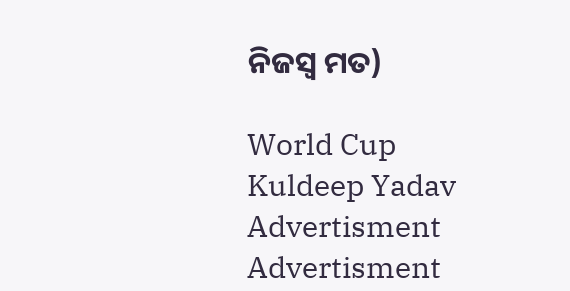ନିଜସ୍ୱ ମତ)

World Cup Kuldeep Yadav
Advertisment
Advertisment